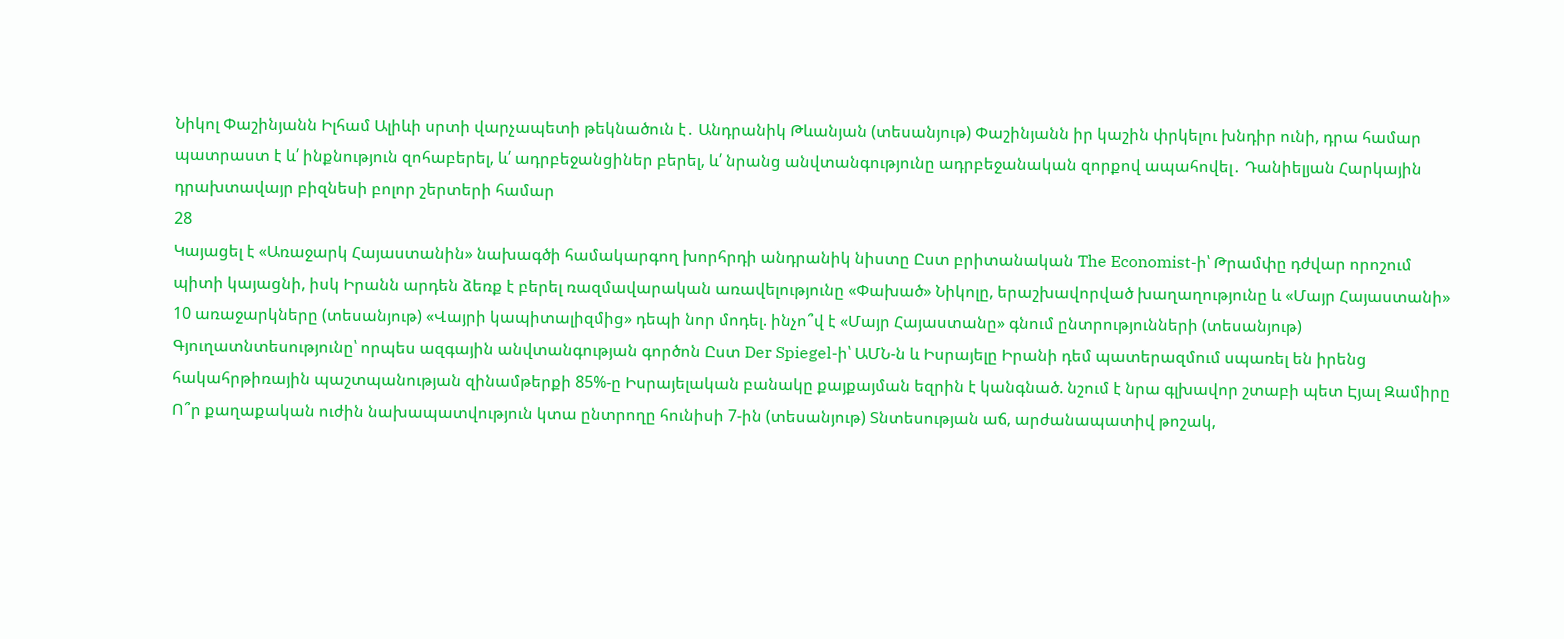Նիկոլ Փաշինյանն Իլհամ Ալիևի սրտի վարչապետի թեկնածուն է․ Անդրանիկ Թևանյան (տեսանյութ) Փաշինյանն իր կաշին փրկելու խնդիր ունի, դրա համար պատրաստ է և՛ ինքնություն զոհաբերել, և՛ ադրբեջանցիներ բերել, և՛ նրանց անվտանգությունը ադրբեջանական զորքով ապահովել․ Դանիելյան Հարկային դրախտավայր բիզնեսի բոլոր շերտերի համար
28
Կայացել է «Առաջարկ Հայաստանին» նախագծի համակարգող խորհրդի անդրանիկ նիստը Ըստ բրիտանական The Economist-ի՝ Թրամփը դժվար որոշում պիտի կայացնի, իսկ Իրանն արդեն ձեռք է բերել ռազմավարական առավելությունը «Փախած» Նիկոլը, երաշխավորված խաղաղությունը և «Մայր Հայաստանի» 10 առաջարկները (տեսանյութ) «Վայրի կապիտալիզմից» դեպի նոր մոդել. ինչո՞վ է «Մայր Հայաստանը» գնում ընտրությունների (տեսանյութ) Գյուղատնտեսությունը՝ որպես ազգային անվտանգության գործոն Ըստ Der Spiegel-ի՝ ԱՄՆ-ն և Իսրայելը Իրանի դեմ պատերազմում սպառել են իրենց հակահրթիռային պաշտպանության զինամթերքի 85%-ը Իսրայելական բանակը քայքայման եզրին է կանգնած. նշում է նրա գլխավոր շտաբի պետ Էյալ Զամիրը Ո՞ր քաղաքական ուժին նախապատվություն կտա ընտրողը հունիսի 7-ին (տեսանյութ) Տնտեսության աճ, արժանապատիվ թոշակ,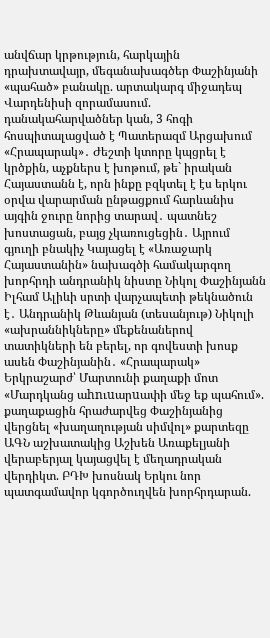անվճար կրթություն, հարկային դրախտավայր, մեգանախագծեր Փաշինյանի «պահած» բանակը. արտակարգ միջադեպ Վարդենիսի զորամասում. դանակահարվածներ կան, 3 հոգի հոսպիտալացված է Պատերազմ Արցախում
«Հրապարակ»․ Ժեշտի կտորը կպցրել է կրծքին, աչքներս է խոթում, թե` իրական Հայաստանն է, որն ինքը բզկտել է էս երկու օրվա վարարման ընթացքում հարևանիս այգին ջուրը նորից տարավ․ պատնեշ խոստացան, բայց չկառուցեցին․ Այրում գյուղի բնակիչ Կայացել է «Առաջարկ Հայաստանին» նախագծի համակարգող խորհրդի անդրանիկ նիստը Նիկոլ Փաշինյանն Իլհամ Ալիևի սրտի վարչապետի թեկնածուն է․ Անդրանիկ Թևանյան (տեսանյութ) Նիկոլի «ախրաննիկները» մեքենաներով տատիկների են բերել, որ գովեստի խոսք ասեն Փաշինյանին․ «Հրապարակ» Երկրաշարժ՝ Մարտունի քաղաքի մոտ «Մարդկանց աhnւuարuափի մեջ եք պահում». քաղաքացին հրաժարվեց Փաշինյանից վերցնել «խաղաղության սիմվոլ» քարտեզը ԱԳՆ աշխատակից Աշխեն Առաքելյանի վերաբերյալ կայացվել է մեղադրական վերդիկտ. ԲԴԽ խոսնակ Երկու նոր պատգամավոր կգործուղվեն խորհրդարան.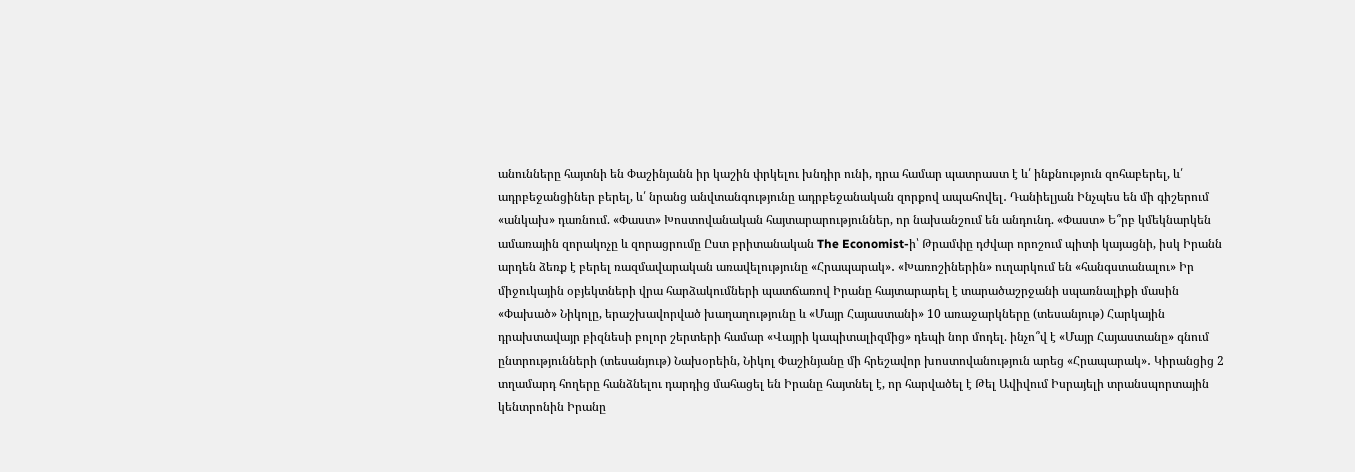անունները հայտնի են Փաշինյանն իր կաշին փրկելու խնդիր ունի, դրա համար պատրաստ է և՛ ինքնություն զոհաբերել, և՛ ադրբեջանցիներ բերել, և՛ նրանց անվտանգությունը ադրբեջանական զորքով ապահովել․ Դանիելյան Ինչպես են մի գիշերում «անկախ» դառնում. «Փաստ» Խոստովանական հայտարարություններ, որ նախանշում են անդունդ. «Փաստ» Ե՞րբ կմեկնարկեն ամառային զորակոչը և զորացրումը Ըստ բրիտանական The Economist-ի՝ Թրամփը դժվար որոշում պիտի կայացնի, իսկ Իրանն արդեն ձեռք է բերել ռազմավարական առավելությունը «Հրապարակ»․ «Խառոշիներին» ուղարկում են «հանգստանալու» Իր միջուկային օբյեկտների վրա հարձակումների պատճառով Իրանը հայտարարել է տարածաշրջանի սպառնալիքի մասին «Փախած» Նիկոլը, երաշխավորված խաղաղությունը և «Մայր Հայաստանի» 10 առաջարկները (տեսանյութ) Հարկային դրախտավայր բիզնեսի բոլոր շերտերի համար «Վայրի կապիտալիզմից» դեպի նոր մոդել. ինչո՞վ է «Մայր Հայաստանը» գնում ընտրությունների (տեսանյութ) Նախօրեին, Նիկոլ Փաշինյանը մի հրեշավոր խոստովանություն արեց «Հրապարակ»․ Կիրանցից 2 տղամարդ հողերը հանձնելու դարդից մահացել են Իրանը հայտնել է, որ հարվածել է Թել Ավիվում Իսրայելի տրանսպորտային կենտրոնին Իրանը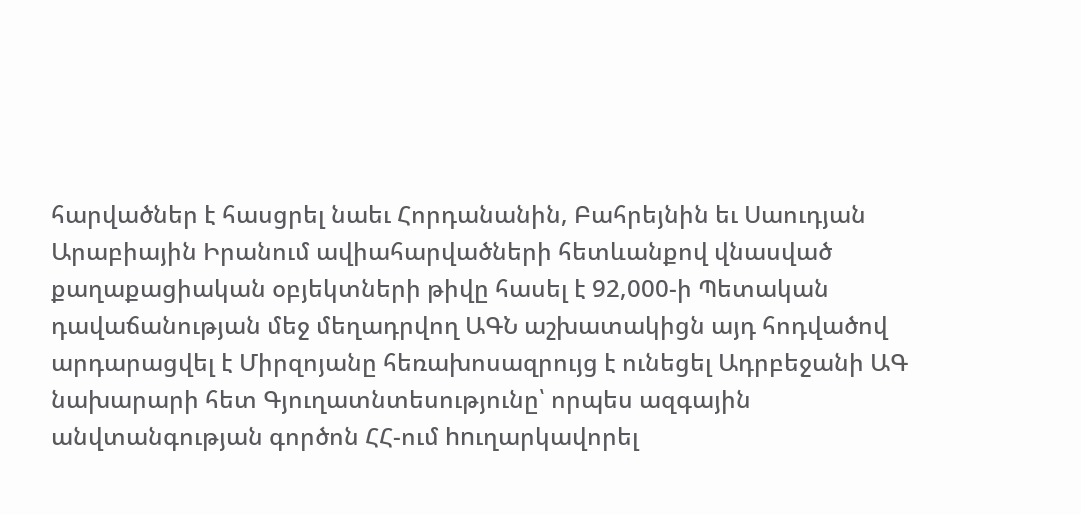հարվածներ է հասցրել նաեւ Հորդանանին, Բահրեյնին եւ Սաուդյան Արաբիային Իրանում ավիահարվածների հետևանքով վնասված քաղաքացիական օբյեկտների թիվը հասել է 92,000-ի Պետական դավաճանության մեջ մեղադրվող ԱԳՆ աշխատակիցն այդ հոդվածով արդարացվել է Միրզոյանը հեռախոսազրույց է ունեցել Ադրբեջանի ԱԳ նախարարի հետ Գյուղատնտեսությունը՝ որպես ազգային անվտանգության գործոն ՀՀ-ում hnւղարկավորել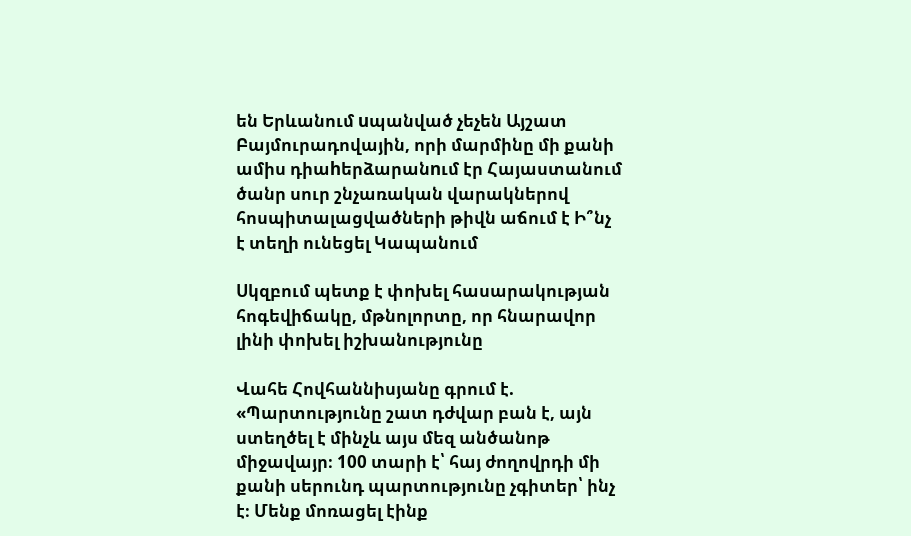են Երևանում uպանված չեչեն Այշատ Բայմուրադովային, որի մարմինը մի քանի ամիս դիաhերձարանnւմ էր Հայաստանում ծանր սուր շնչառական վարակներով հոսպիտալացվածների թիվն աճում է Ի՞նչ է տեղի ունեցել Կապանում

Սկզբում պետք է փոխել հասարակության հոգեվիճակը, մթնոլորտը, որ հնարավոր լինի փոխել իշխանությունը

Վահե Հովհաննիսյանը գրում է. «Պարտությունը շատ դժվար բան է, այն ստեղծել է մինչև այս մեզ անծանոթ միջավայր։ 100 տարի է՝ հայ ժողովրդի մի քանի սերունդ պարտությունը չգիտեր՝ ինչ է։ Մենք մոռացել էինք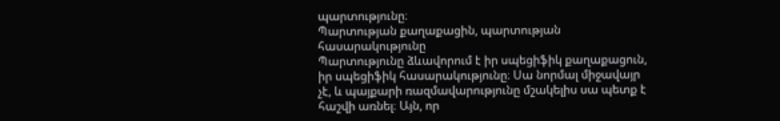պարտությունը։
Պարտության քաղաքացին, պարտության հասարակությունը
Պարտությունը ձևավորում է իր սպեցիֆիկ քաղաքացուն, իր սպեցիֆիկ հասարակությունը։ Սա նորմալ միջավայր չէ, և պայքարի ռազմավարությունը մշակելիս սա պետք է հաշվի առնել։ Այն, որ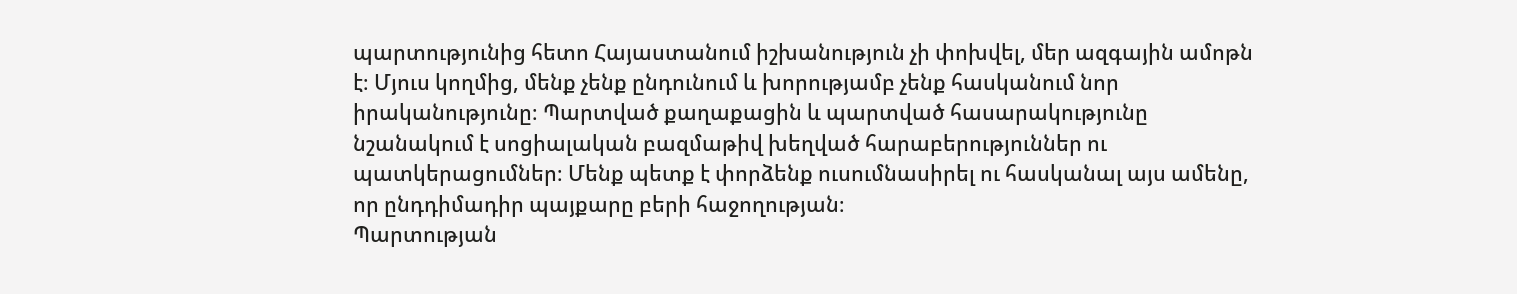պարտությունից հետո Հայաստանում իշխանություն չի փոխվել, մեր ազգային ամոթն է։ Մյուս կողմից, մենք չենք ընդունում և խորությամբ չենք հասկանում նոր իրականությունը։ Պարտված քաղաքացին և պարտված հասարակությունը նշանակում է սոցիալական բազմաթիվ խեղված հարաբերություններ ու պատկերացումներ։ Մենք պետք է փորձենք ուսումնասիրել ու հասկանալ այս ամենը, որ ընդդիմադիր պայքարը բերի հաջողության։
Պարտության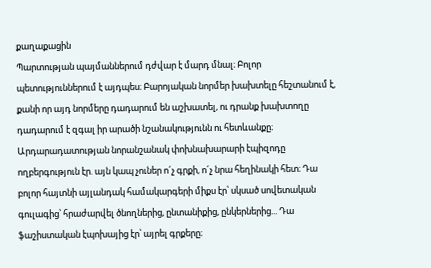քաղաքացին
Պարտության պայմաններում դժվար է մարդ մնալ։ Բոլոր պետություններում է այդպես։ Բարոյական նորմեր խախտելը հեշտանում է, քանի որ այդ նորմերը դադարում են աշխատել, ու դրանք խախտողը դադարում է զգալ իր արածի նշանակությունն ու հետևանքը։
Արդարադատության նորանշանակ փոխնախարարի էպիզոդը ողբերգություն էր. այն կապ չուներ ո´չ գրքի, ո´չ նրա հեղինակի հետ։ Դա բոլոր հայտնի այլանդակ համակարգերի միքս էր՝ սկսած սովետական գուլագից՝ հրաժարվել ծնողներից, ընտանիքից, ընկերներից... Դա ֆաշիստական էպոխայից էր՝ այրել գրքերը։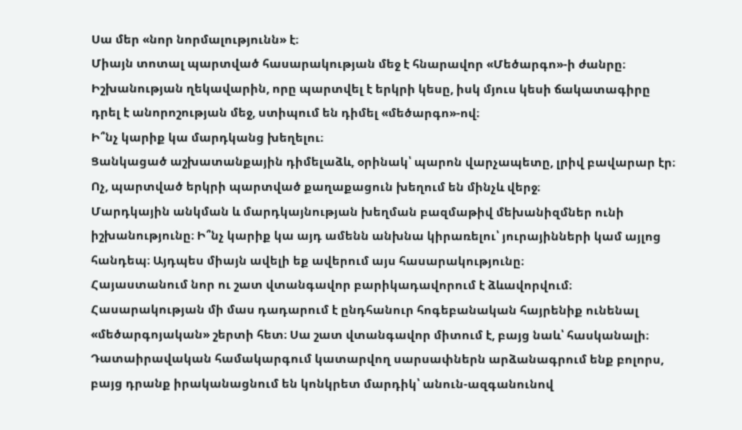Սա մեր «նոր նորմալությունն» է։
Միայն տոտալ պարտված հասարակության մեջ է հնարավոր «Մեծարգո»-ի ժանրը։ Իշխանության ղեկավարին, որը պարտվել է երկրի կեսը, իսկ մյուս կեսի ճակատագիրը դրել է անորոշության մեջ, ստիպում են դիմել «մեծարգո»-ով։
Ի՞նչ կարիք կա մարդկանց խեղելու։
Ցանկացած աշխատանքային դիմելաձև, օրինակ՝ պարոն վարչապետը, լրիվ բավարար էր։ Ոչ, պարտված երկրի պարտված քաղաքացուն խեղում են մինչև վերջ։
Մարդկային անկման և մարդկայնության խեղման բազմաթիվ մեխանիզմներ ունի իշխանությունը։ Ի՞նչ կարիք կա այդ ամենն անխնա կիրառելու՝ յուրայինների կամ այլոց հանդեպ։ Այդպես միայն ավելի եք ավերում այս հասարակությունը։
Հայաստանում նոր ու շատ վտանգավոր բարիկադավորում է ձևավորվում։ Հասարակության մի մաս դադարում է ընդհանուր հոգեբանական հայրենիք ունենալ «մեծարգոյական» շերտի հետ։ Սա շատ վտանգավոր միտում է, բայց նաև՝ հասկանալի։ Դատաիրավական համակարգում կատարվող սարսափներն արձանագրում ենք բոլորս, բայց դրանք իրականացնում են կոնկրետ մարդիկ՝ անուն-ազգանունով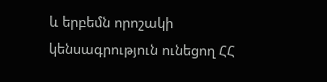և երբեմն որոշակի կենսագրություն ունեցող ՀՀ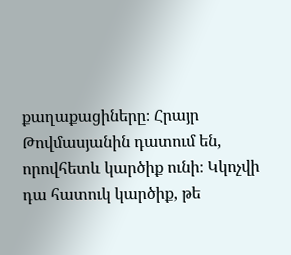քաղաքացիները։ Հրայր Թովմասյանին դատում են, որովհետև կարծիք ունի։ Կկոչվի դա հատուկ կարծիք, թե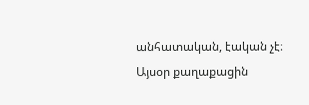անհատական, էական չէ։ Այսօր քաղաքացին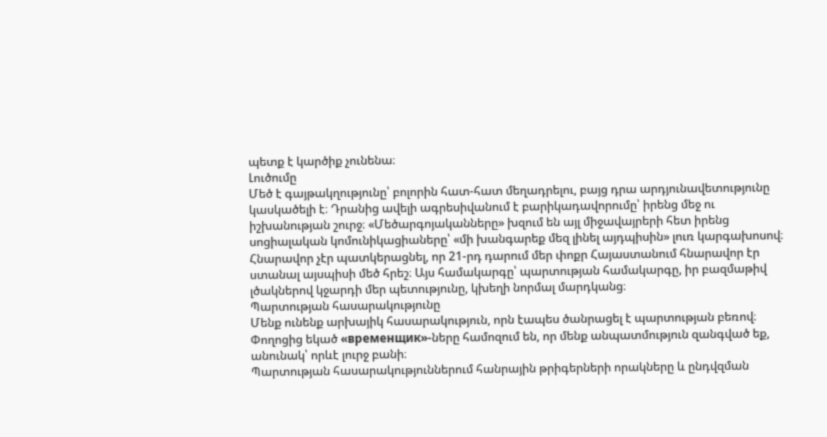պետք է կարծիք չունենա։
Լուծումը
Մեծ է գայթակղությունը՝ բոլորին հատ-հատ մեղադրելու, բայց դրա արդյունավետությունը կասկածելի է։ Դրանից ավելի ագրեսիվանում է բարիկադավորումը՝ իրենց մեջ ու իշխանության շուրջ։ «Մեծարգոյականները» խզում են այլ միջավայրերի հետ իրենց սոցիալական կոմունիկացիաները՝ «մի խանգարեք մեզ լինել այդպիսին» լուռ կարգախոսով։
Հնարավոր չէր պատկերացնել, որ 21-րդ դարում մեր փոքր Հայաստանում հնարավոր էր ստանալ այսպիսի մեծ հրեշ։ Այս համակարգը՝ պարտության համակարգը, իր բազմաթիվ լծակներով կջարդի մեր պետությունը, կխեղի նորմալ մարդկանց։
Պարտության հասարակությունը
Մենք ունենք արխայիկ հասարակություն, որն էապես ծանրացել է պարտության բեռով։ Փողոցից եկած «временщик»-ները համոզում են, որ մենք անպատմություն զանգված եք, անունակ՝ որևէ լուրջ բանի։
Պարտության հասարակություններում հանրային թրիգերների որակները և ընդվզման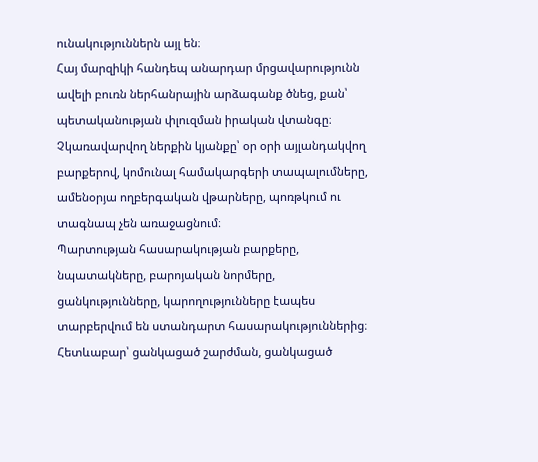ունակություններն այլ են։
Հայ մարզիկի հանդեպ անարդար մրցավարությունն ավելի բուռն ներհանրային արձագանք ծնեց, քան՝ պետականության փլուզման իրական վտանգը։
Չկառավարվող ներքին կյանքը՝ օր օրի այլանդակվող բարքերով, կոմունալ համակարգերի տապալումները, ամենօրյա ողբերգական վթարները, պոռթկում ու տագնապ չեն առաջացնում։
Պարտության հասարակության բարքերը, նպատակները, բարոյական նորմերը, ցանկությունները, կարողությունները էապես տարբերվում են ստանդարտ հասարակություններից։
Հետևաբար՝ ցանկացած շարժման, ցանկացած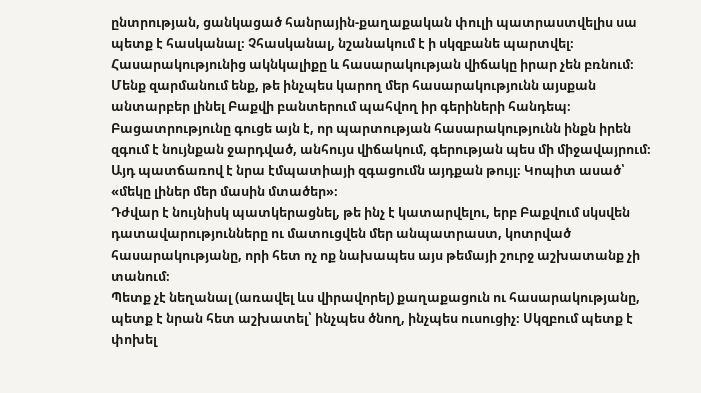ընտրության, ցանկացած հանրային-քաղաքական փուլի պատրաստվելիս սա պետք է հասկանալ։ Չհասկանալ, նշանակում է ի սկզբանե պարտվել։ Հասարակությունից ակնկալիքը և հասարակության վիճակը իրար չեն բռնում։
Մենք զարմանում ենք, թե ինչպես կարող մեր հասարակությունն այսքան անտարբեր լինել Բաքվի բանտերում պահվող իր գերիների հանդեպ։ Բացատրությունը գուցե այն է, որ պարտության հասարակությունն ինքն իրեն զգում է նույնքան ջարդված, անհույս վիճակում, գերության պես մի միջավայրում։ Այդ պատճառով է նրա էմպատիայի զգացումն այդքան թույլ։ Կոպիտ ասած՝ «մեկը լիներ մեր մասին մտածեր»։
Դժվար է նույնիսկ պատկերացնել, թե ինչ է կատարվելու, երբ Բաքվում սկսվեն դատավարությունները ու մատուցվեն մեր անպատրաստ, կոտրված հասարակությանը, որի հետ ոչ ոք նախապես այս թեմայի շուրջ աշխատանք չի տանում։
Պետք չէ նեղանալ (առավել ևս վիրավորել) քաղաքացուն ու հասարակությանը, պետք է նրան հետ աշխատել՝ ինչպես ծնող, ինչպես ուսուցիչ։ Սկզբում պետք է փոխել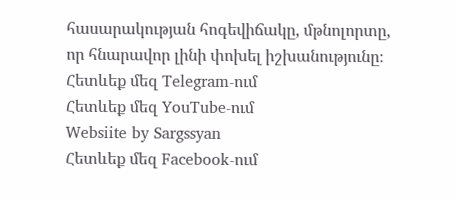հասարակության հոգեվիճակը, մթնոլորտը, որ հնարավոր լինի փոխել իշխանությունը։
Հետևեք մեզ Telegram-ում
Հետևեք մեզ YouTube-ում
Websiite by Sargssyan
Հետևեք մեզ Facebook-ում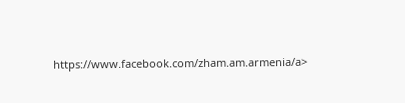https://www.facebook.com/zham.am.armenia/a>